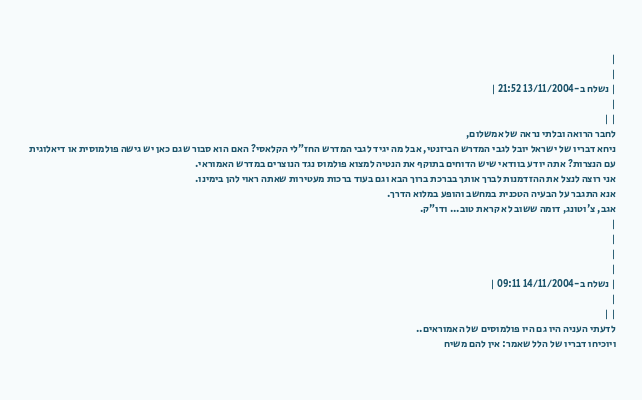|
|
| נשלח ב-13/11/2004 21:52 |
|
| |
לחבר הרואה ובלתי נראה של אמשלום,
ניחא דבריו של ישראל יובל לגבי המדרש הביזנטי, אבל מה יגיד לגבי המדרש החז"לי הקלאסי? האם הוא סבור שגם כאן יש גישה פולמוסית או דיאלוגית עם הנצרות? אתה יודע בוודאי שיש הדוחים בתוקף את הנטיה למצוא פולמוס נגד הנוצרים במדרש האמוראי.
אני רוצה לנצל את ההזדמנות לברך אותך בברכת ברוך הבא וגם בעוד ברכות מעטירות שאתה ראוי להן בימינו.
אנא התגבר על הבעיה הטכנית במחשב והופע במלוא הדרך.
אגב, צ'וטונג, דומה ששוב לא קראת טוב... ודו"ק.
|
|
|
|
| נשלח ב-14/11/2004 09:11 |
|
| |
לדעתי העניה היו גם היו פולמוסים של האמוראים..
ויוכיחו דבריו של הלל שאמר: אין להם משיח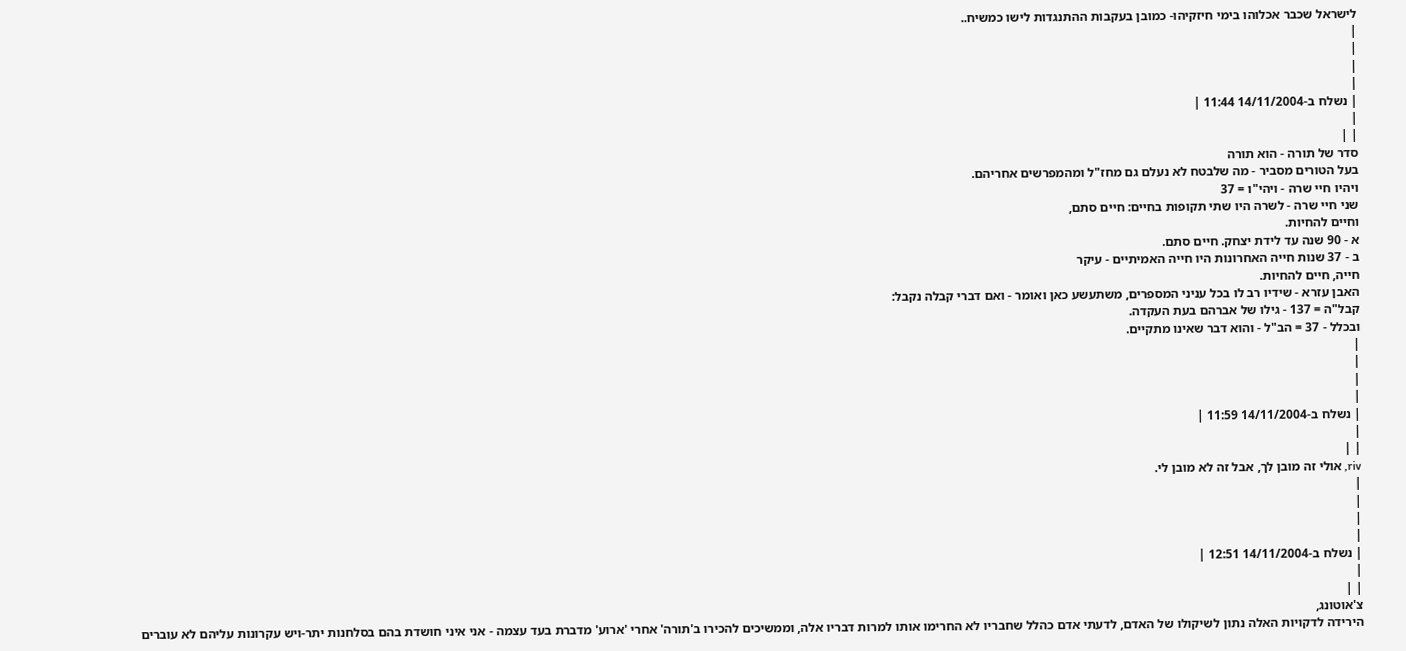לישראל שכבר אכלוהו בימי חיזקיהו- כמובן בעקבות ההתנגדות לישו כמשיח..
|
|
|
|
| נשלח ב-14/11/2004 11:44 |
|
| |
סדר של תורה - הוא תורה
בעל הטורים מסביר - מה שלבטח לא נעלם גם מחז"ל ומהמפרשים אחריהם.
ויהיו חיי שרה - ויהי"ו = 37
שני חיי שרה - לשרה היו שתי תקופות בחיים: חיים סתם,
וחיים להחיות.
א - 90 שנה עד לידת יצחק. חיים סתם.
ב - 37 שנות חייה האחרונות היו חייה האמיתיים - עיקר
חייה, חיים להחיות.
האבן עזרא - שידיו רב לו בכל עניני המספרים, משתעשע כאן ואומר - ואם דברי קבלה נקבל:
קבל"ה = 137 - גילו של אברהם בעת העקדה.
ובכלל - 37 = הב"ל - והוא דבר שאינו מתקיים.
|
|
|
|
| נשלח ב-14/11/2004 11:59 |
|
| |
riv, אולי זה מובן לך, אבל זה לא מובן לי.
|
|
|
|
| נשלח ב-14/11/2004 12:51 |
|
| |
צ'אוטונג,
הירידה לדקויות האלה נתון לשיקולו של האדם, לדעתי אדם כהלל שחבריו לא החרימו אותו למרות דבריו אלה, וממשיכים להכירו ב'תורה' אחרי 'ארוע' מדברת בעד עצמה - אני איני חושדת בהם בסלחנות יתר-ויש עקרונות עליהם לא עוברים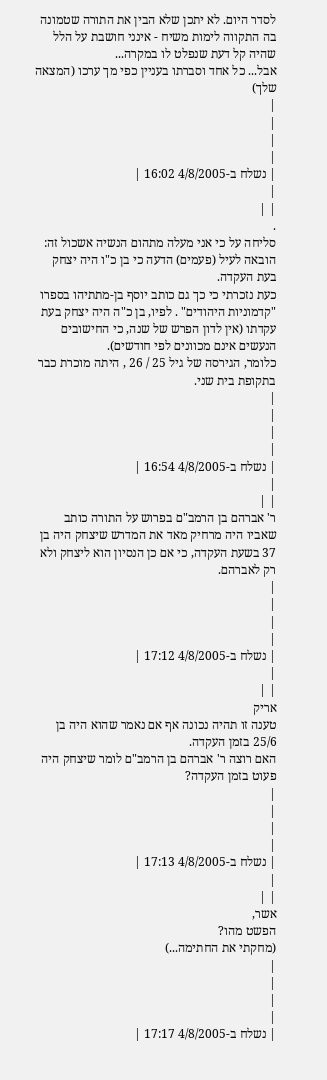לסדר היום. לא יתכן שלא הבין את התורה שטמונה בה התקווה לימות משיח - אינני חושבת על הלל שהיה קל דעת שנפלט לו במקרה...
אבל... כל אחד וסברתו בעניין כפי מך ערכו (המצאה שלך)
|
|
|
|
| נשלח ב-4/8/2005 16:02 |
|
| |
.
סליחה על כי אני מעלה מתהום הנשיה אשכול זה:
הובאה לעיל (פעמים) הדעה כי בן כ"ו היה יצחק בעת העקדה.
כעת נזכרתי כי כך גם כותב יוסף בן-מתתיהו בספרו "קדמוניות היהודים" . לפיו, בן כ"ה היה יצחק בעת עקדתו (אין לדון הפרש של שנה, כי החישובים הנעשים אינם מכוונים לפי חודשים).
כלומר, הגירסה של גיל 25 / 26 , היתה מוכרת כבר בתקופת בית שני.
|
|
|
|
| נשלח ב-4/8/2005 16:54 |
|
| |
ר' אברהם בן הרמב"ם בפרוש על התורה כותב שאביו היה מרחיק מאד את המדרש שיצחק היה בן 37 בשעת העקדה, כי אם כן הנסיון הוא ליצחק ולא רק לאברהם.
|
|
|
|
| נשלח ב-4/8/2005 17:12 |
|
| |
אריק
טענה זו תהיה נכונה אף אם נאמר שהוא היה בן 25/6 בזמן העקדה.
האם רוצה ר' אברהם בן הרמב"ם לומר שיצחק היה פעוט בזמן העקדה?
|
|
|
|
| נשלח ב-4/8/2005 17:13 |
|
| |
אשר,
הפשט מהו?
(מחקתי את החתימה...)
|
|
|
|
| נשלח ב-4/8/2005 17:17 |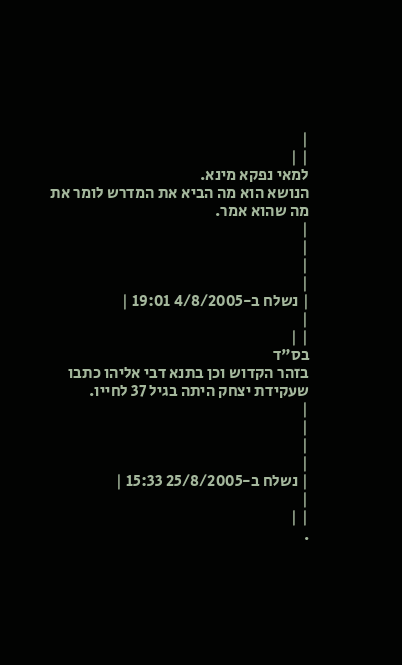|
| |
למאי נפקא מינא.
הנושא הוא מה הביא את המדרש לומר את מה שהוא אמר.
|
|
|
|
| נשלח ב-4/8/2005 19:01 |
|
| |
בס"ד
בזהר הקדוש וכן בתנא דבי אליהו כתבו שעקידת יצחק היתה בגיל 37 לחייו.
|
|
|
|
| נשלח ב-25/8/2005 15:33 |
|
| |
.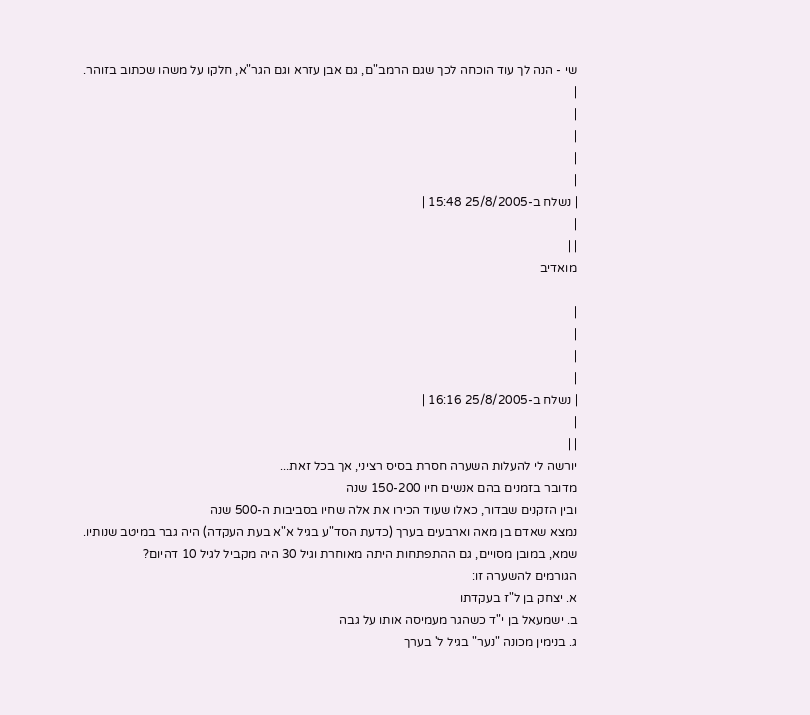שי - הנה לך עוד הוכחה לכך שגם הרמב"ם, גם אבן עזרא וגם הגר"א, חלקו על משהו שכתוב בזוהר.
|
|
|
|
|
| נשלח ב-25/8/2005 15:48 |
|
| |
מואדיב

|
|
|
|
| נשלח ב-25/8/2005 16:16 |
|
| |
יורשה לי להעלות השערה חסרת בסיס רציני, אך בכל זאת...
מדובר בזמנים בהם אנשים חיו 150-200 שנה
ובין הזקנים שבדור, כאלו שעוד הכירו את אלה שחיו בסביבות ה-500 שנה
נמצא שאדם בן מאה וארבעים בערך (כדעת הסד"ע בגיל א"א בעת העקדה) היה גבר במיטב שנותיו.
שמא, במובן מסויים, גם ההתפתחות היתה מאוחרת וגיל 30 היה מקביל לגיל 10 דהיום?
הגורמים להשערה זו:
א. יצחק בן ל"ז בעקדתו
ב. ישמעאל בן י"ד כשהגר מעמיסה אותו על גבה
ג. בנימין מכונה "נער" בגיל ל' בערך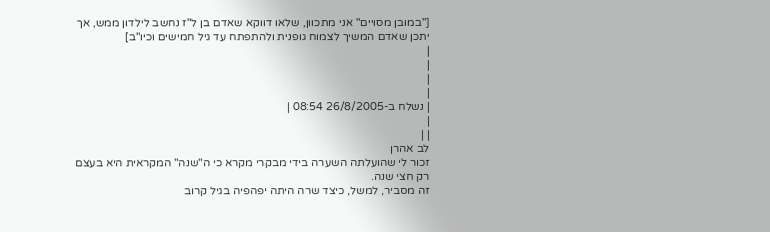["במובן מסויים" אני מתכוון, שלאו דווקא שאדם בן ל"ז נחשב לילדון ממש, אך יתכן שאדם המשיך לצמוח גופנית ולהתפתח עד גיל חמישים וכיו"ב]
|
|
|
|
| נשלח ב-26/8/2005 08:54 |
|
| |
לב אהרן
זכור לי שהועלתה השערה בידי מבקרי מקרא כי ה"שנה" המקראית היא בעצם רק חצי שנה.
זה מסביר, למשל, כיצד שרה היתה יפהפיה בגיל קרוב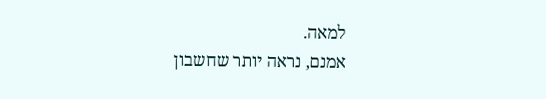למאה.
אמנם, נראה יותר שחשבון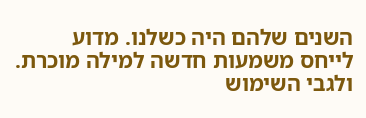השנים שלהם היה כשלנו. מדוע לייחס משמעות חדשה למילה מוכרת.
ולגבי השימוש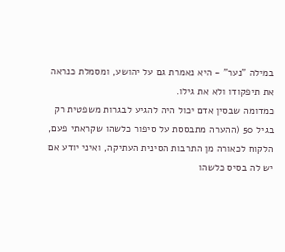במילה "נער" - היא נאמרת גם על יהושע, ומסמלת כנראה את תיפקודו ולא את גילו.
כמדומה שבסין אדם יכול היה להגיע לבגרות משפטית רק בגיל 50 (ההערה מתבססת על סיפור כלשהו שקראתי פעם, הלקוח לכאורה מן התרבות הסינית העתיקה, ואיני יודע אם יש לה בסיס כלשהו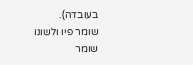בעובדה).
שומר פיו ולשונו
שומר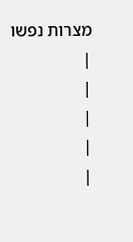מצרות נפשו
|
|
|
|
|